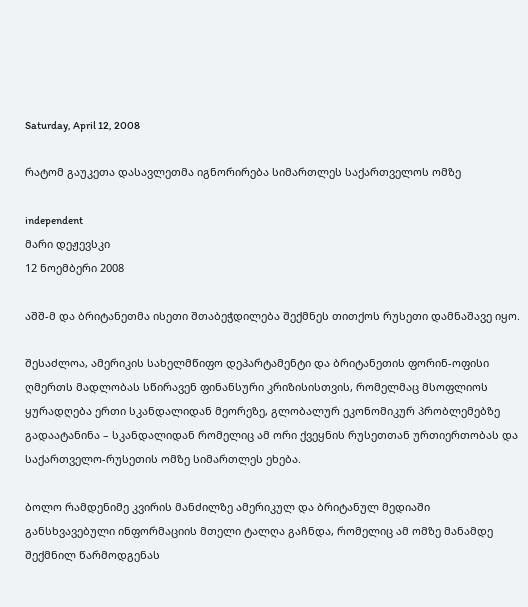Saturday, April 12, 2008

რატომ გაუკეთა დასავლეთმა იგნორირება სიმართლეს საქართველოს ომზე

independent
მარი დეჟევსკი
12 ნოემბერი 2008

აშშ-მ და ბრიტანეთმა ისეთი შთაბეჭდილება შექმნეს თითქოს რუსეთი დამნაშავე იყო.

შესაძლოა, ამერიკის სახელმწიფო დეპარტამენტი და ბრიტანეთის ფორინ-ოფისი ღმერთს მადლობას სწირავენ ფინანსური კრიზისისთვის, რომელმაც მსოფლიოს ყურადღება ერთი სკანდალიდან მეორეზე, გლობალურ ეკონომიკურ პრობლემებზე გადაატანინა – სკანდალიდან რომელიც ამ ორი ქვეყნის რუსეთთან ურთიერთობას და საქართველო-რუსეთის ომზე სიმართლეს ეხება.

ბოლო რამდენიმე კვირის მანძილზე ამერიკულ და ბრიტანულ მედიაში განსხვავებული ინფორმაციის მთელი ტალღა გაჩნდა, რომელიც ამ ომზე მანამდე შექმნილ წარმოდგენას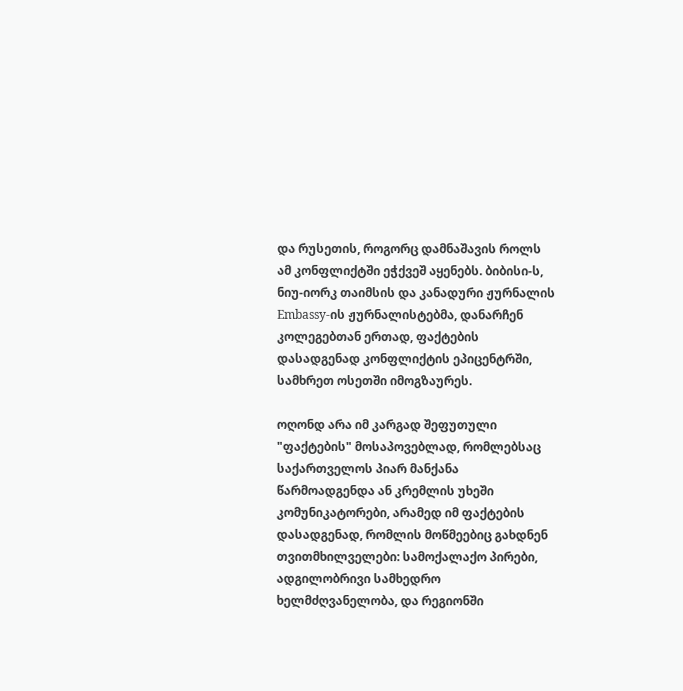და რუსეთის, როგორც დამნაშავის როლს ამ კონფლიქტში ეჭქვეშ აყენებს. ბიბისი-ს, ნიუ-იორკ თაიმსის და კანადური ჟურნალის Embassy-ის ჟურნალისტებმა, დანარჩენ კოლეგებთან ერთად, ფაქტების დასადგენად კონფლიქტის ეპიცენტრში, სამხრეთ ოსეთში იმოგზაურეს.

ოღონდ არა იმ კარგად შეფუთული "ფაქტების" მოსაპოვებლად, რომლებსაც საქართველოს პიარ მანქანა წარმოადგენდა ან კრემლის უხეში კომუნიკატორები, არამედ იმ ფაქტების დასადგენად, რომლის მოწმეებიც გახდნენ თვითმხილველები: სამოქალაქო პირები, ადგილობრივი სამხედრო ხელმძღვანელობა, და რეგიონში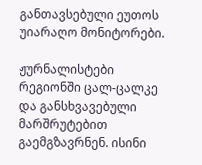განთავსებული ეუთოს უიარაღო მონიტორები.

ჟურნალისტები რეგიონში ცალ-ცალკე და განსხვავებული მარშრუტებით გაემგზავრნენ. ისინი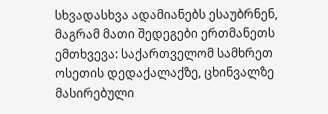სხვადასხვა ადამიანებს ესაუბრნენ, მაგრამ მათი შედეგები ერთმანეთს ემთხვევა: საქართველომ სამხრეთ ოსეთის დედაქალაქზე, ცხინვალზე მასირებული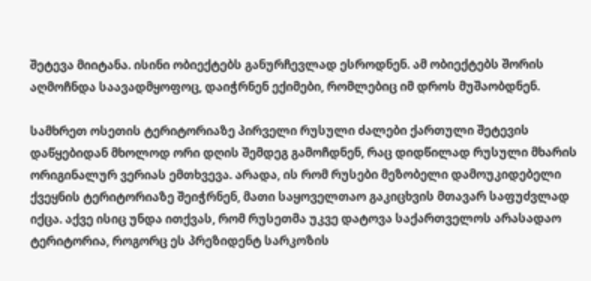შეტევა მიიტანა. ისინი ობიექტებს განურჩევლად ესროდნენ. ამ ობიექტებს შორის აღმოჩნდა საავადმყოფოც, დაიჭრნენ ექიმები, რომლებიც იმ დროს მუშაობდნენ.

სამხრეთ ოსეთის ტერიტორიაზე პირველი რუსული ძალები ქართული შეტევის დაწყებიდან მხოლოდ ორი დღის შემდეგ გამოჩდნენ, რაც დიდწილად რუსული მხარის ორიგინალურ ვერიას ემთხვევა. არადა, ის რომ რუსები მეზობელი დამოუკიდებელი ქვეყნის ტერიტორიაზე შეიჭრნენ, მათი საყოველთაო გაკიცხვის მთავარ საფუძვლად იქცა. აქვე ისიც უნდა ითქვას, რომ რუსეთმა უკვე დატოვა საქართველოს არასადაო ტერიტორია, როგორც ეს პრეზიდენტ სარკოზის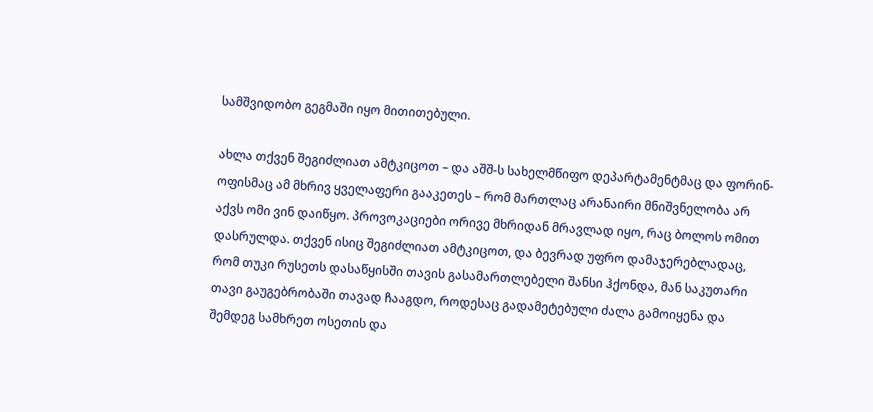სამშვიდობო გეგმაში იყო მითითებული.

ახლა თქვენ შეგიძლიათ ამტკიცოთ – და აშშ-ს სახელმწიფო დეპარტამენტმაც და ფორინ-ოფისმაც ამ მხრივ ყველაფერი გააკეთეს – რომ მართლაც არანაირი მნიშვნელობა არ აქვს ომი ვინ დაიწყო. პროვოკაციები ორივე მხრიდან მრავლად იყო, რაც ბოლოს ომით დასრულდა. თქვენ ისიც შეგიძლიათ ამტკიცოთ, და ბევრად უფრო დამაჯერებლადაც, რომ თუკი რუსეთს დასაწყისში თავის გასამართლებელი შანსი ჰქონდა, მან საკუთარი თავი გაუგებრობაში თავად ჩააგდო, როდესაც გადამეტებული ძალა გამოიყენა და შემდეგ სამხრეთ ოსეთის და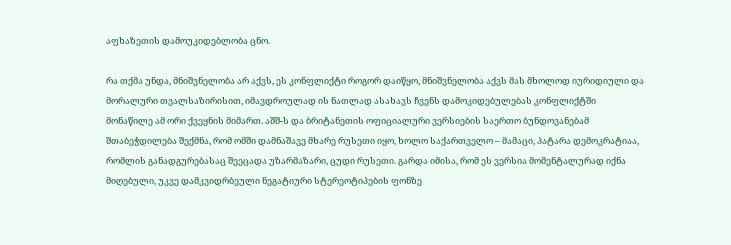აფხაზეთის დამოუკიდებლობა ცნო.

რა თქმა უნდა, მნიშვნელობა არ აქვს, ეს კონფლიქტი როგორ დაიწყო, მნიშვნელობა აქვს მას მხოლოდ იურიდიული და მორალური თვალსაზირისით, იმავდროულად ის ნათლად ასახავს ჩვენს დამოკიდებულებას კონფლიქტში მონაწილე ამ ორი ქვეყნის მიმართ. აშშ-ს და ბრიტანეთის ოფიციალური ვერსიების საერთო ბუნდოვანებამ შთაბეჭდილება შექმნა, რომ ომში დამნაშავე მხარე რუსეთი იყო, ხოლო საქართველო – მამაცი, პატარა დემოკრატიაა, რომლის განადგურებასაც შეეცადა უზარმაზარი, ცუდი რუსეთი. გარდა იმისა, რომ ეს ვერსია მომენტალურად იქნა მიღებული, უკვე დამკვიდრბეული ნეგატიური სტერეოტიპების ფონზე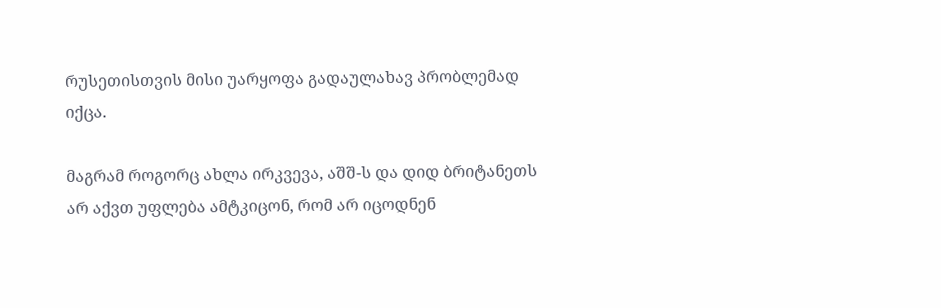რუსეთისთვის მისი უარყოფა გადაულახავ პრობლემად იქცა.

მაგრამ როგორც ახლა ირკვევა, აშშ-ს და დიდ ბრიტანეთს არ აქვთ უფლება ამტკიცონ, რომ არ იცოდნენ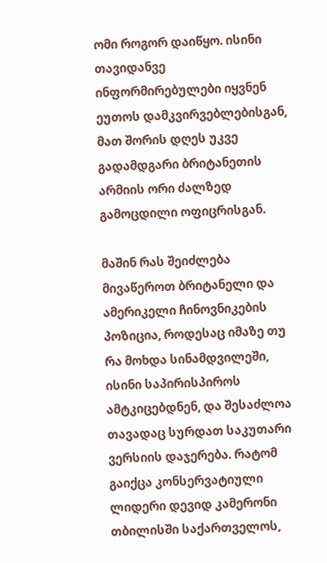ომი როგორ დაიწყო. ისინი თავიდანვე ინფორმირებულები იყვნენ ეუთოს დამკვირვებლებისგან, მათ შორის დღეს უკვე გადამდგარი ბრიტანეთის არმიის ორი ძალზედ გამოცდილი ოფიცრისგან.

მაშინ რას შეიძლება მივაწეროთ ბრიტანელი და ამერიკელი ჩინოვნიკების პოზიცია, როდესაც იმაზე თუ რა მოხდა სინამდვილეში, ისინი საპირისპიროს ამტკიცებდნენ, და შესაძლოა თავადაც სურდათ საკუთარი ვერსიის დაჯერება. რატომ გაიქცა კონსერვატიული ლიდერი დევიდ კამერონი თბილისში საქართველოს,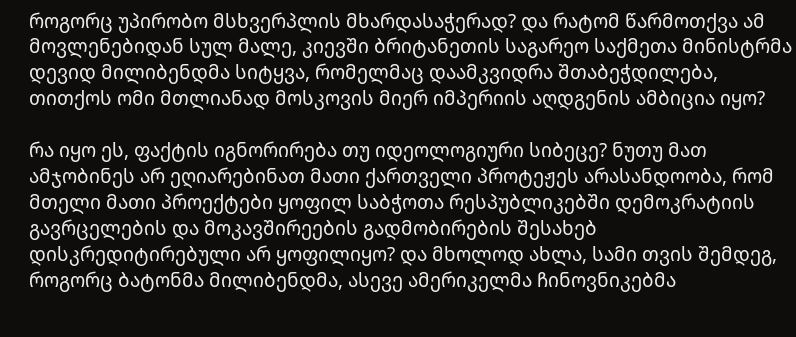როგორც უპირობო მსხვერპლის მხარდასაჭერად? და რატომ წარმოთქვა ამ მოვლენებიდან სულ მალე, კიევში ბრიტანეთის საგარეო საქმეთა მინისტრმა დევიდ მილიბენდმა სიტყვა, რომელმაც დაამკვიდრა შთაბეჭდილება, თითქოს ომი მთლიანად მოსკოვის მიერ იმპერიის აღდგენის ამბიცია იყო?

რა იყო ეს, ფაქტის იგნორირება თუ იდეოლოგიური სიბეცე? ნუთუ მათ ამჯობინეს არ ეღიარებინათ მათი ქართველი პროტეჟეს არასანდოობა, რომ მთელი მათი პროექტები ყოფილ საბჭოთა რესპუბლიკებში დემოკრატიის გავრცელების და მოკავშირეების გადმობირების შესახებ დისკრედიტირებული არ ყოფილიყო? და მხოლოდ ახლა, სამი თვის შემდეგ, როგორც ბატონმა მილიბენდმა, ასევე ამერიკელმა ჩინოვნიკებმა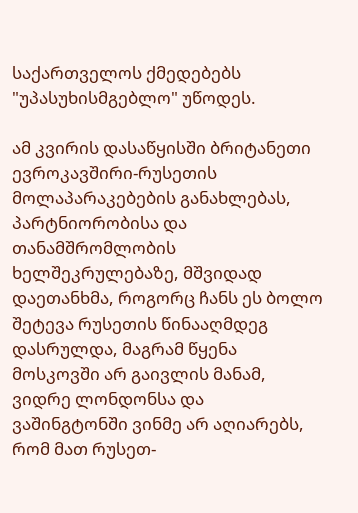საქართველოს ქმედებებს "უპასუხისმგებლო" უწოდეს.

ამ კვირის დასაწყისში ბრიტანეთი ევროკავშირი-რუსეთის მოლაპარაკებების განახლებას, პარტნიორობისა და თანამშრომლობის ხელშეკრულებაზე, მშვიდად დაეთანხმა, როგორც ჩანს ეს ბოლო შეტევა რუსეთის წინააღმდეგ დასრულდა, მაგრამ წყენა მოსკოვში არ გაივლის მანამ, ვიდრე ლონდონსა და ვაშინგტონში ვინმე არ აღიარებს, რომ მათ რუსეთ-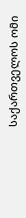საქართველოს ომი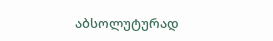აბსოლუტურად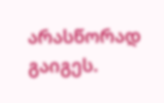არასწორად გაიგეს.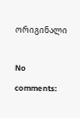ორიგინალი

No comments: